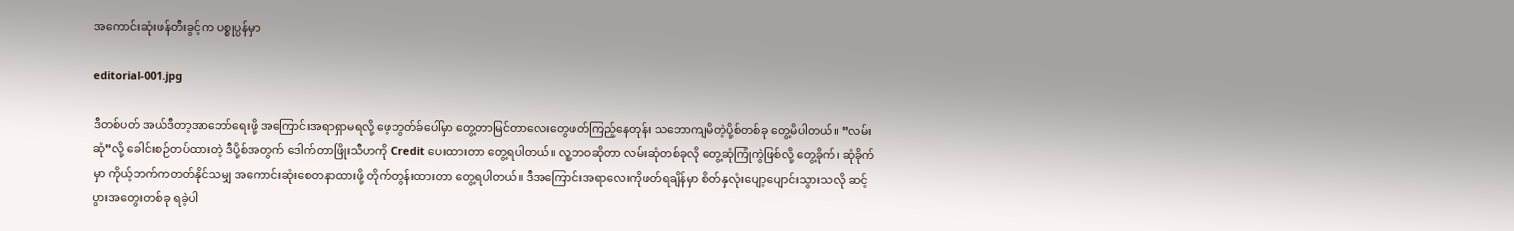အကောင်းဆုံးဖန်တီးခွင့်က ပစ္စုပ္ပန်မှာ

editorial-001.jpg

ဒီတစ်ပတ် အယ်ဒီတာ့အာဘော်ရေးဖို့ အကြောင်းအရာရှာမရလို့ ဖေ့ဘွတ်ခ်ပေါ်မှာ တွေ့တာမြင်တာလေးတွေဖတ်ကြည့်နေတုန်း သဘောကျမိတဲ့ပို့စ်တစ်ခု တွေ့မိပါတယ်။ ”လမ်းဆုံ”လို့ ခေါင်းစဉ်တပ်ထားတဲ့ ဒီပို့စ်အတွက် ဒေါက်တာဖြိုးသီဟကို Credit ပေးထားတာ တွေ့ရပါတယ်။ လူ့ဘဝဆိုတာ လမ်းဆုံတစ်ခုလို တွေ့ဆုံကြုံကွဲဖြစ်လို့ တွေ့ခိုက်၊ ဆုံခိုက်မှာ ကိုယ့်ဘက်ကတတ်နိုင်သမျှ အကောင်းဆုံးစေတနာထားဖို့ တိုက်တွန်းထားတာ တွေ့ရပါတယ်။ ဒီအကြောင်းအရာလေးကိုဖတ်ရချိန်မှာ စိတ်နှလုံးပျော့ပျောင်းသွားသလို ဆင့်ပွားအတွေးတစ်ခု ရခဲ့ပါ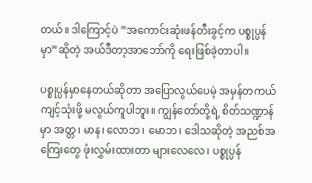တယ်။ ဒါကြောင့်ပဲ ”အကောင်းဆုံးဖန်တီးခွင့်က ပစ္စုပ္ပန်မှာ”ဆိုတဲ့ အယ်ဒီတာ့အာဘော်ကို ရေးဖြစ်ခဲ့တာပါ။

ပစ္စုပ္ပန်မှာနေတယ်ဆိုတာ အပြောလွယ်ပေမဲ့ အမှန်တကယ်ကျင့်သုံးဖို့ မလွယ်ကူပါဘူး။ ကျွန်တော်တို့ရဲ့ စိတ်သဏ္ဍာန်မှာ အတ္တ၊ မာန၊ လောဘ၊ မောဘ၊ ဒေါသဆိုတဲ့ အညစ်အကြေးတွေ ဖုံးလွှမ်းထားတာ များလေလေ၊ ပစ္စုပ္ပန်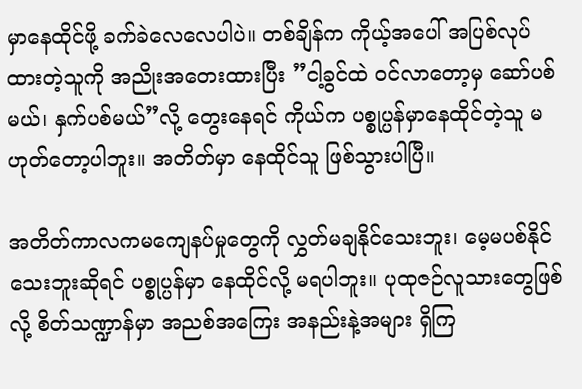မှာနေထိုင်ဖို့ ခက်ခဲလေလေပါပဲ။ တစ်ချိန်က ကိုယ့်အပေါ် အပြစ်လုပ်ထားတဲ့သူကို အညိုးအတေးထားပြီး ”ငါ့ခွင်ထဲ ဝင်လာတော့မှ ဆော်ပစ်မယ်၊ နှက်ပစ်မယ်”လို့ တွေးနေရင် ကိုယ်က ပစ္စုပ္ပန်မှာနေထိုင်တဲ့သူ မဟုတ်တော့ပါဘူး။ အတိတ်မှာ နေထိုင်သူ ဖြစ်သွားပါပြီ။

အတိတ်ကာလကမကျေနပ်မှုတွေကို လွှတ်မချနိုင်သေးဘူး၊ မေ့မပစ်နိုင်သေးဘူးဆိုရင် ပစ္စုပ္ပန်မှာ နေထိုင်လို့ မရပါဘူး။ ပုထုဇဉ်လူသားတွေဖြစ်လို့ စိတ်သဏ္ဍာန်မှာ အညစ်အကြေး အနည်းနဲ့အများ ရှိကြ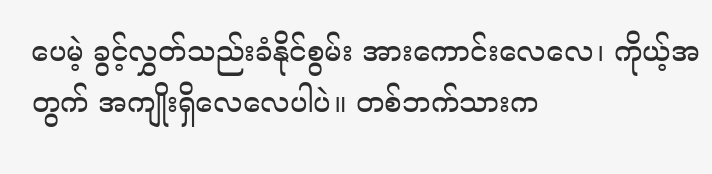ပေမဲ့ ခွင့်လွှတ်သည်းခံနိုင်စွမ်း အားကောင်းလေလေ၊ ကိုယ့်အတွက် အကျိုးရှိလေလေပါပဲ။ တစ်ဘက်သားက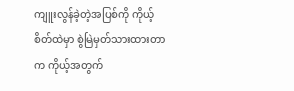ကျူးလွန်ခဲ့တဲ့အပြစ်ကို ကိုယ့်စိတ်ထဲမှာ စွဲမြဲမှတ်သားထားတာက ကိုယ့်အတွက်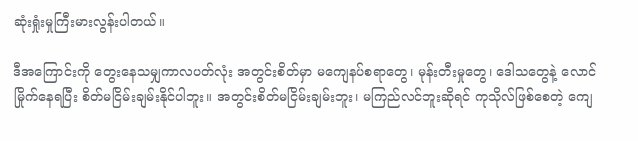ဆုံးရှုံးမှုကြီးမားလွန်းပါတယ်။

ဒီအကြောင်းကို တွေးနေသမျှကာလပတ်လုံး အတွင်းစိတ်မှာ မကျေနပ်စရာတွေ၊ မုန်းတီးမှုတွေ၊ ဒေါသတွေနဲ့ လောင်မြိုက်နေရပြီး စိတ်မငြိမ်းချမ်းနိုင်ပါဘူး။ အတွင်းစိတ်မငြိမ်းချမ်းဘူး၊ မကြည်လင်ဘူးဆိုရင် ကုသိုလ်ဖြစ်စေတဲ့ ကျေ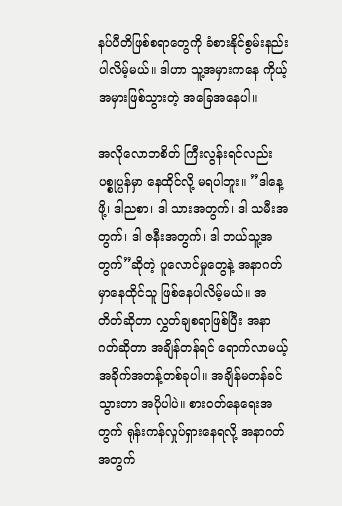နပ်ပီတိဖြစ်စရာတွေကို ခံစားနိုင်စွမ်းနည်းပါလိမ့်မယ်။ ဒါဟာ သူ့အမှားကနေ ကိုယ့်အမှားဖြစ်သွားတဲ့ အခြေအနေပါ။

အလိုလောဘစိတ် ကြီးလွန်းရင်လည်း ပစ္စုပ္ပန်မှာ နေထိုင်လို့ မရပါဘူး။ ”ဒါနေ့ဖို့၊ ဒါညစာ၊ ဒါ သားအတွက်၊ ဒါ သမီးအတွက်၊ ဒါ ဇနီးအတွက်၊ ဒါ ဘယ်သူ့အတွက်”ဆိုတဲ့ ပူလောင်မှုတွေနဲ့ အနာဂတ်မှာနေထိုင်သူ ဖြစ်နေပါလိမ့်မယ်။ အတိတ်ဆိုတာ လွှတ်ချစရာဖြစ်ပြီး အနာဂတ်ဆိုတာ အချိန်တန်ရင် ရောက်လာမယ့် အခိုက်အတန့်တစ်ခုပါ။ အချိန်မတန်ခင်သွားတာ အပိုပါပဲ။ စားဝတ်နေရေးအတွက် ရုန်းကန်လှုပ်ရှားနေရလို့ အနာဂတ်အတွက်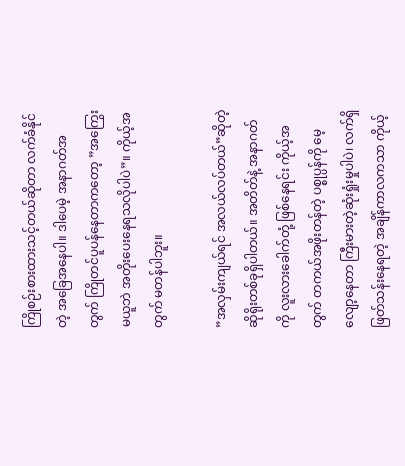ကြိုစဉ်းစားထားသင့်တယ်ဆိုတာ လက်ခံနိုင်တဲ့ အခြေအနေပါ။ ဒါပေမဲ့ အနာဂတ်အတွက် ကြိုတင်ပူပန်နေတာကတော့ ”အကြွေးမယူဘဲ အတိုးပေးနေရသလိုပါပဲ”။ ကိုယ့်အတွက် မတန်ပါဘူး။

”အလှမ်းကျယ်ရင် အလယ်လပ်တယ်”ဆိုတဲ့ ဆိုရိုးတစ်ခုရှိပါတယ်။ အတိတ်နဲ့ အနာဂတ်ကို လူးလားခေါက်တုံ့ ဖြစ်နေရင်း ကိုယ့်အတွက် တကယ်အဖိုးတန်တဲ့ ပစ္စုပ္ပန်ကို မေ့လျော့နေတာ ကြီးမားတဲ့ဆုံးရှုံးမှုပါပဲ၊ လက်ရှိဖြတ်သန်းနေရတဲ့ အချိန်ကာလကသာ ကိုယ့်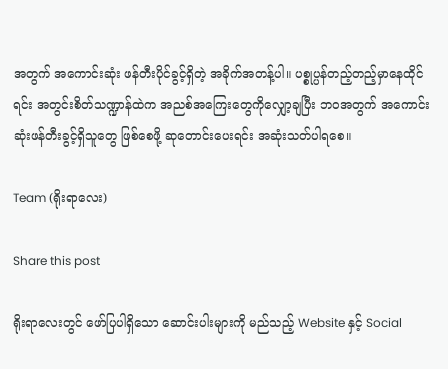အတွက် အကောင်းဆုံး ဖန်တီးပိုင်ခွင့်ရှိတဲ့ အခိုက်အတန့်ပါ။ ပစ္စုပ္ပန်တည့်တည့်မှာနေထိုင်ရင်း အတွင်းစိတ်သဏ္ဍာန်ထဲက အညစ်အကြေးတွေကိုလျှော့ချပြီး ဘဝအတွက် အကောင်းဆုံးဖန်တီးခွင့်ရှိသူတွေ ဖြစ်စေဖို့ ဆုတောင်းပေးရင်း အဆုံးသတ်ပါရစေ။

Team (ရိုးရာလေး)

Share this post

ရိုးရာလေးတွင် ဖော်ပြပါရှိသော ဆောင်းပါးများကို မည်သည့် Website နှင့် Social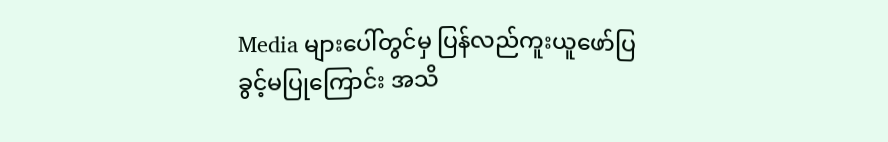Media များပေါ်တွင်မှ ပြန်လည်ကူးယူဖော်ပြခွင့်မပြုကြောင်း အသိ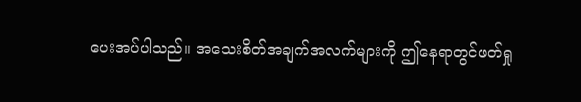ပေးအပ်ပါသည်။ အသေးစိတ်အချက်အလက်များကို ဤနေရာတွင်ဖတ်ရှု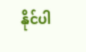နိုင်ပါ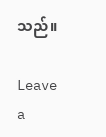သည်။

Leave a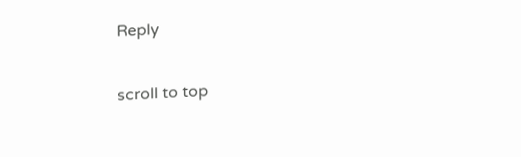Reply

scroll to top